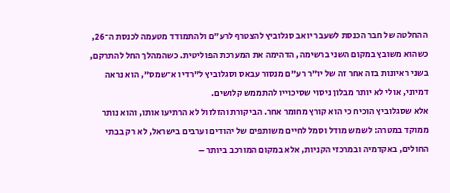ההחלטה של חבר הכנסת לשעבר יואב סגלוביץ להצטרף לרע"ם ולהתמודד מטעמה לכנסת ה־26, כשהוא משובץ במקום השני ברשימה, הדהימה את המערכת הפוליטית. כשהמהלך החל להתרקם, בשני ראיונות בזה אחר זה של יו"ר רע"ם מנסור עבאס וסגלוביץ ל"רדיו א־שמס", הוא נראה דמיוני, אולי לא יותר מבלון ניסוי שסיכוייו להתממש קלושים.
אלא שסגלוביץ הוכיח כי הוא קורץ מחומר אחר. הביקורת והזלזול לא הרתיעו אותו, והוא נותר ממוקד במטרה: לשמש מודל וסמל לחיים משותפים של יהודים וערבים בישראל, לא רק בבתי החולים, באקדמיה ובמרכזי הקניות, אלא במקום המורכב ביותר –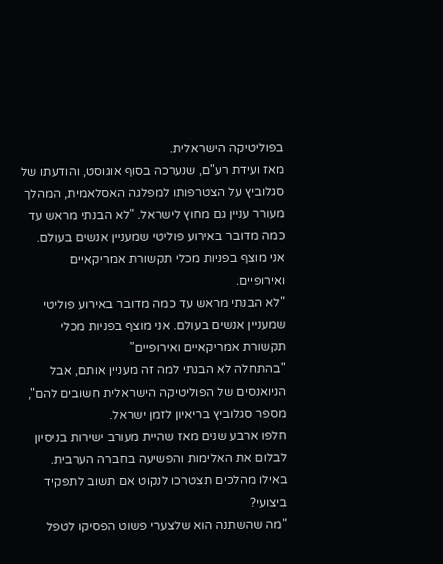בפוליטיקה הישראלית.
מאז ועידת רע"ם, שנערכה בסוף אוגוסט, והודעתו של סגלוביץ על הצטרפותו למפלגה האסלאמית, המהלך מעורר עניין גם מחוץ לישראל. "לא הבנתי מראש עד כמה מדובר באירוע פוליטי שמעניין אנשים בעולם. אני מוצף בפניות מכלי תקשורת אמריקאיים ואירופיים.
"לא הבנתי מראש עד כמה מדובר באירוע פוליטי שמעניין אנשים בעולם. אני מוצף בפניות מכלי תקשורת אמריקאיים ואירופיים"
"בהתחלה לא הבנתי למה זה מעניין אותם, אבל הניואנסים של הפוליטיקה הישראלית חשובים להם", מספר סגלוביץ בריאיון לזמן ישראל.
חלפו ארבע שנים מאז שהיית מעורב ישירות בניסיון לבלום את האלימות והפשיעה בחברה הערבית. באילו מהלכים תצטרכו לנקוט אם תשוב לתפקיד ביצועי?
"מה שהשתנה הוא שלצערי פשוט הפסיקו לטפל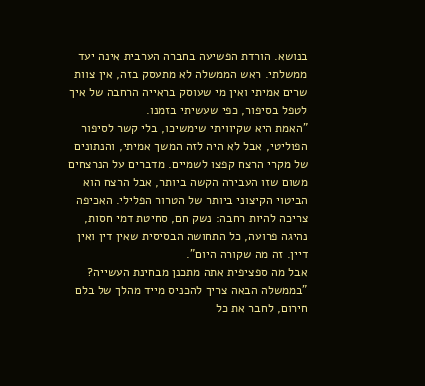בנושא. הורדת הפשיעה בחברה הערבית אינה יעד ממשלתי. ראש הממשלה לא מתעסק בזה, אין צוות שרים אמיתי ואין מי שעוסק בראייה הרחבה של איך לטפל בסיפור, כפי שעשיתי בזמנו.
"האמת היא שקיוויתי שימשיכו, בלי קשר לסיפור הפוליטי, אבל לא היה לזה המשך אמיתי, והנתונים של מקרי הרצח קפצו לשמיים. מדברים על הנרצחים משום שזו העבירה הקשה ביותר, אבל הרצח הוא הביטוי הקיצוני ביותר של הטרור הפלילי. האכיפה צריכה להיות רחבה: נשק חם, סחיטת דמי חסות, נהיגה פרועה, כל התחושה הבסיסית שאין דין ואין דיין. זה מה שקורה היום".
אבל מה ספציפית אתה מתכנן מבחינת העשייה?
"בממשלה הבאה צריך להכניס מייד מהלך של בלם חירום, לחבר את כל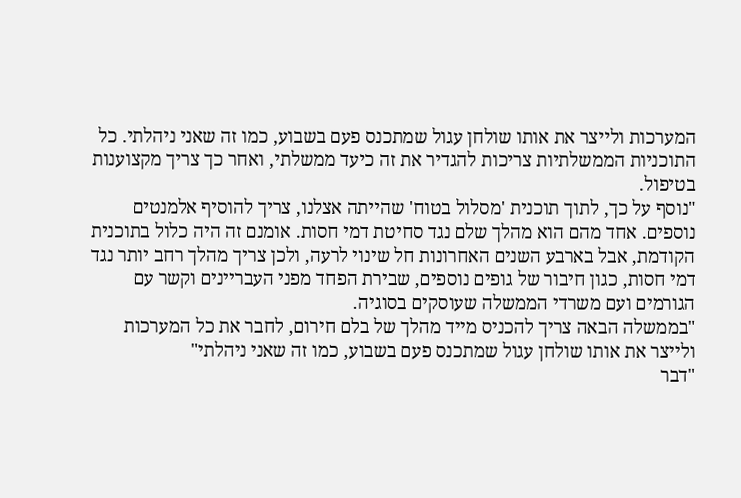המערכות ולייצר את אותו שולחן עגול שמתכנס פעם בשבוע, כמו זה שאני ניהלתי. כל התוכניות הממשלתיות צריכות להגדיר את זה כיעד ממשלתי, ואחר כך צריך מקצוענות בטיפול.
"נוסף על כך, לתוך תוכנית 'מסלול בטוח' שהייתה אצלנו, צריך להוסיף אלמנטים נוספים. אחד מהם הוא מהלך שלם נגד סחיטת דמי חסות. אומנם זה היה כלול בתוכנית הקודמת, אבל בארבע השנים האחרונות חל שינוי לרעה, ולכן צריך מהלך רחב יותר נגד דמי חסות, כגון חיבור של גופים נוספים, שבירת הפחד מפני העבריינים וקשר עם הגורמים ועם משרדי הממשלה שעוסקים בסוגיה.
"בממשלה הבאה צריך להכניס מייד מהלך של בלם חירום, לחבר את כל המערכות ולייצר את אותו שולחן עגול שמתכנס פעם בשבוע, כמו זה שאני ניהלתי"
"דבר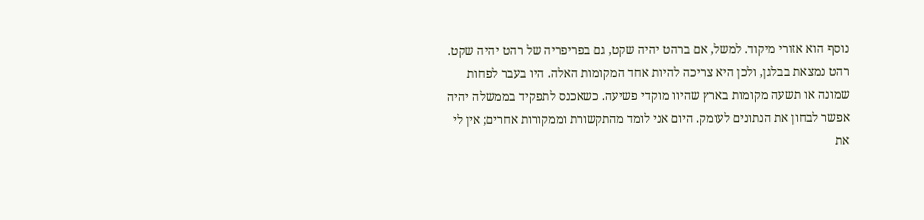נוסף הוא אזורי מיקוד. למשל, אם ברהט יהיה שקט, גם בפריפריה של רהט יהיה שקט. רהט נמצאת בבלגן, ולכן היא צריכה להיות אחד המקומות האלה. היו בעבר לפחות שמונה או תשעה מקומות בארץ שהיוו מוקדי פשיעה. כשאכנס לתפקיד בממשלה יהיה אפשר לבחון את הנתונים לעומק. היום אני לומד מהתקשורת וממקורות אחרים; אין לי את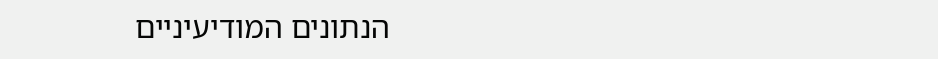הנתונים המודיעיניים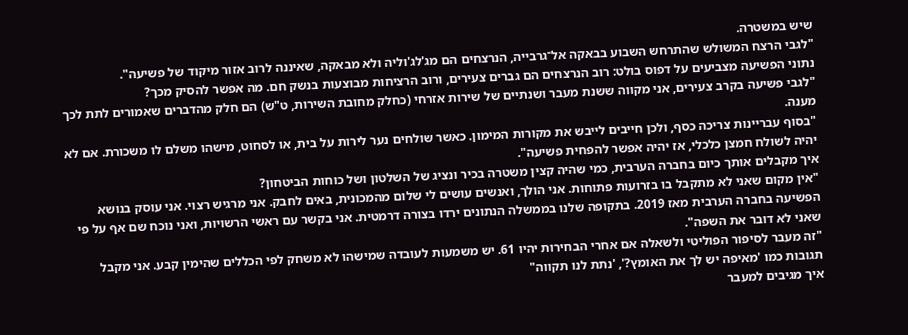שיש במשטרה.
"לגבי הרצח המשולש שהתרחש השבוע בבאקה אל־גרבייה, הנרצחים הם מג'לג'וליה ולא מבאקה, שאיננה לרוב אזור מיקוד של פשיעה".
נתוני הפשיעה מצביעים על דפוס בולט: רוב הנרצחים הם גברים צעירים, ורוב הרציחות מבוצעות בנשק חם. מה אפשר להסיק מכך?
"לגבי פשיעה בקרב צעירים, אני מקווה ששנת מעבר ושנתיים של שירות אזרחי (כחלק מחובת השירות, ט"ש) הם חלק מהדברים שאמורים לתת לכך מענה.
"בסוף עבריינות צריכה כסף, ולכן חייבים לייבש את מקורות המימון. כאשר שולחים נער לירות על בית, או לסחוט, מישהו משלם לו משכורת. אם לא יהיה לשולח חמצן כלכלי, אז יהיה אפשר להפחית פשיעה".
איך מקבלים אותך כיום בחברה הערבית, כמי שהיה קצין משטרה בכיר ונציג של השלטון ושל כוחות הביטחון?
"אין מקום שאני לא מתקבל בו בזרועות פתוחות. אני הולך, ואנשים עושים לי שלום מהמכונית, באים לחבק. אני מרגיש רצוי. אני עוסק בנושא הפשיעה בחברה הערבית מאז 2019. בתקופה שלנו בממשלה הנתונים ירדו בצורה דרמטית. אני בקשר עם ראשי הרשויות, ואני נוכח שם אף על פי שאני לא דובר את השפה".
"זה מעבר לסיפור הפוליטי ולשאלה אם אחרי הבחירות יהיו 61. יש משמעות לעובדה שמישהו לא משחק לפי הכללים שהימין קבע. אני מקבל תגובות כמו 'מאיפה יש לך את האומץ?', 'נתת לנו תקווה"
איך מגיבים למעבר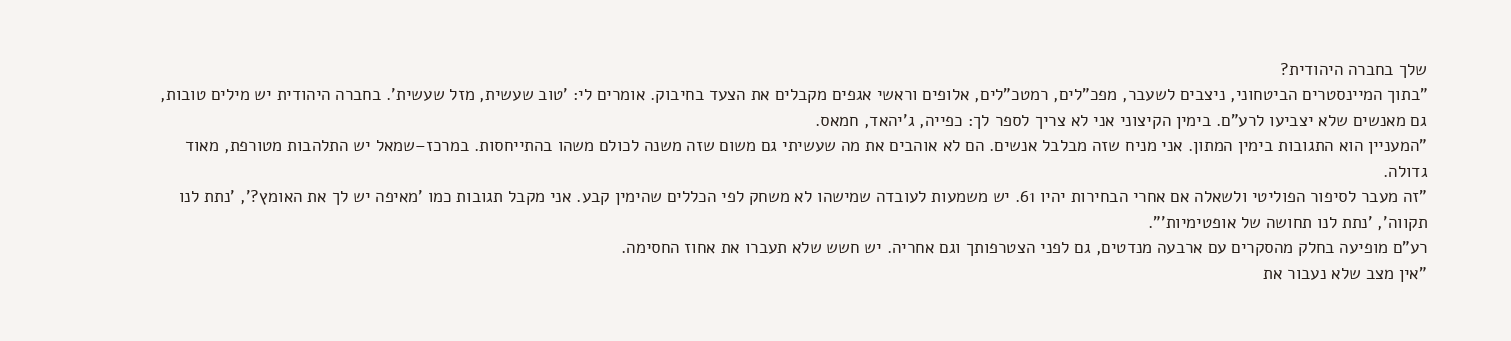שלך בחברה היהודית?
"בתוך המיינסטרים הביטחוני, ניצבים לשעבר, מפכ"לים, רמטכ"לים, אלופים וראשי אגפים מקבלים את הצעד בחיבוק. אומרים לי: 'טוב שעשית, מזל שעשית'. בחברה היהודית יש מילים טובות, גם מאנשים שלא יצביעו לרע"ם. בימין הקיצוני אני לא צריך לספר לך: כפייה, ג'יהאד, חמאס.
"המעניין הוא התגובות בימין המתון. אני מניח שזה מבלבל אנשים. הם לא אוהבים את מה שעשיתי גם משום שזה משנה לכולם משהו בהתייחסות. במרכז–שמאל יש התלהבות מטורפת, מאוד גדולה.
"זה מעבר לסיפור הפוליטי ולשאלה אם אחרי הבחירות יהיו 61. יש משמעות לעובדה שמישהו לא משחק לפי הכללים שהימין קבע. אני מקבל תגובות כמו 'מאיפה יש לך את האומץ?', 'נתת לנו תקווה', 'נתת לנו תחושה של אופטימיות'".
רע"ם מופיעה בחלק מהסקרים עם ארבעה מנדטים, גם לפני הצטרפותך וגם אחריה. יש חשש שלא תעברו את אחוז החסימה.
"אין מצב שלא נעבור את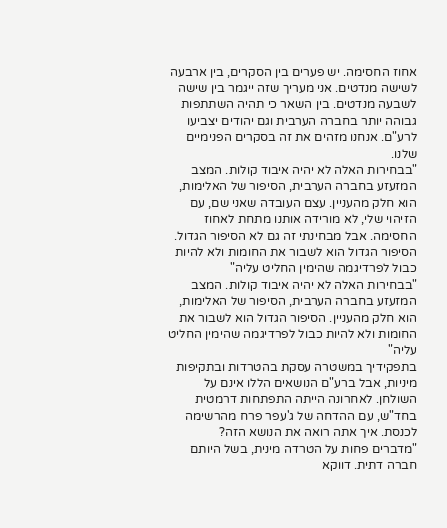אחוז החסימה. יש פערים בין הסקרים, בין ארבעה לשישה מנדטים. אני מעריך שזה ייגמר בין שישה לשבעה מנדטים. בין השאר כי תהיה השתתפות גבוהה יותר בחברה הערבית וגם יהודים יצביעו לרע"ם. אנחנו מזהים את זה בסקרים הפנימיים שלנו.
"בבחירות האלה לא יהיה איבוד קולות. המצב המזעזע בחברה הערבית, הסיפור של האלימות, הוא חלק מהעניין. עצם העובדה שאני שם, עם הזיהוי שלי, לא מורידה אותנו מתחת לאחוז החסימה. אבל מבחינתי זה גם לא הסיפור הגדול. הסיפור הגדול הוא לשבור את החומות ולא להיות כבול לפרדיגמה שהימין החליט עליה"
"בבחירות האלה לא יהיה איבוד קולות. המצב המזעזע בחברה הערבית, הסיפור של האלימות, הוא חלק מהעניין. הסיפור הגדול הוא לשבור את החומות ולא להיות כבול לפרדיגמה שהימין החליט עליה"
בתפקידיך במשטרה עסקת בהטרדות ובתקיפות מיניות, אבל ברע"ם הנושאים הללו אינם על השולחן. לאחרונה הייתה התפתחות דרמטית בחד"ש, עם ההדחה של ג'עפר פרח מהרשימה לכנסת. איך אתה רואה את הנושא הזה?
"מדברים פחות על הטרדה מינית, בשל היותם חברה דתית. דווקא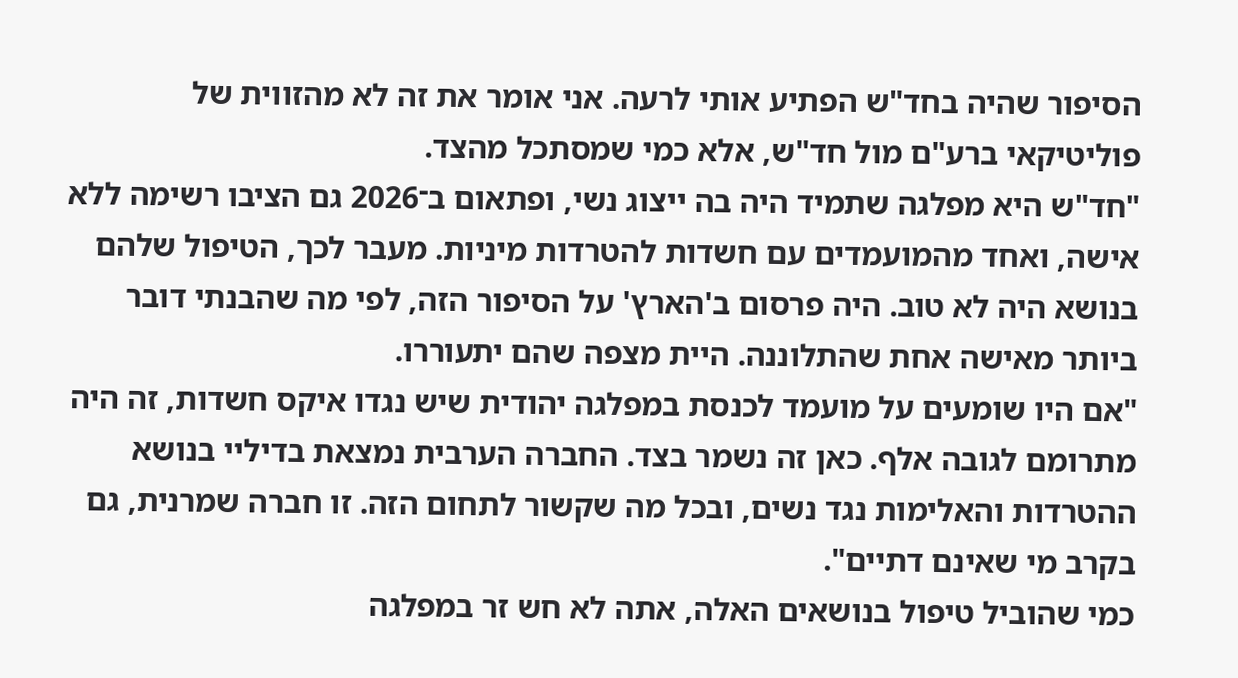הסיפור שהיה בחד"ש הפתיע אותי לרעה. אני אומר את זה לא מהזווית של פוליטיקאי ברע"ם מול חד"ש, אלא כמי שמסתכל מהצד.
"חד"ש היא מפלגה שתמיד היה בה ייצוג נשי, ופתאום ב־2026 גם הציבו רשימה ללא אישה, ואחד מהמועמדים עם חשדות להטרדות מיניות. מעבר לכך, הטיפול שלהם בנושא היה לא טוב. היה פרסום ב'הארץ' על הסיפור הזה, לפי מה שהבנתי דובר ביותר מאישה אחת שהתלוננה. היית מצפה שהם יתעוררו.
"אם היו שומעים על מועמד לכנסת במפלגה יהודית שיש נגדו איקס חשדות, זה היה מתרומם לגובה אלף. כאן זה נשמר בצד. החברה הערבית נמצאת בדיליי בנושא ההטרדות והאלימות נגד נשים, ובכל מה שקשור לתחום הזה. זו חברה שמרנית, גם בקרב מי שאינם דתיים".
כמי שהוביל טיפול בנושאים האלה, אתה לא חש זר במפלגה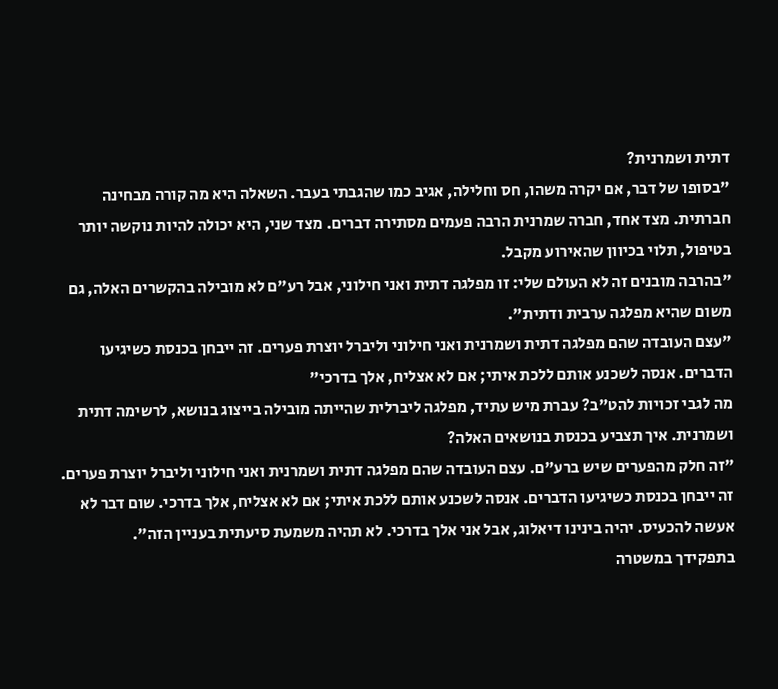דתית ושמרנית?
"בסופו של דבר, אם יקרה משהו, חס וחלילה, אגיב כמו שהגבתי בעבר. השאלה היא מה קורה מבחינה חברתית. מצד אחד, חברה שמרנית הרבה פעמים מסתירה דברים. מצד שני, היא יכולה להיות נוקשה יותר בטיפול, תלוי בכיוון שהאירוע מקבל.
"בהרבה מובנים זה לא העולם שלי: זו מפלגה דתית ואני חילוני, אבל רע"ם לא מובילה בהקשרים האלה, גם משום שהיא מפלגה ערבית ודתית".
"עצם העובדה שהם מפלגה דתית ושמרנית ואני חילוני וליברל יוצרת פערים. זה ייבחן בכנסת כשיגיעו הדברים. אנסה לשכנע אותם ללכת איתי; אם לא אצליח, אלך בדרכי"
מה לגבי זכויות להט"ב? עברת מיש עתיד, מפלגה ליברלית שהייתה מובילה בייצוג בנושא, לרשימה דתית ושמרנית. איך תצביע בכנסת בנושאים האלה?
"זה חלק מהפערים שיש ברע"ם. עצם העובדה שהם מפלגה דתית ושמרנית ואני חילוני וליברל יוצרת פערים. זה ייבחן בכנסת כשיגיעו הדברים. אנסה לשכנע אותם ללכת איתי; אם לא אצליח, אלך בדרכי. שום דבר לא אעשה להכעיס. יהיה בינינו דיאלוג, אבל אני אלך בדרכי. לא תהיה משמעת סיעתית בעניין הזה".
בתפקידך במשטרה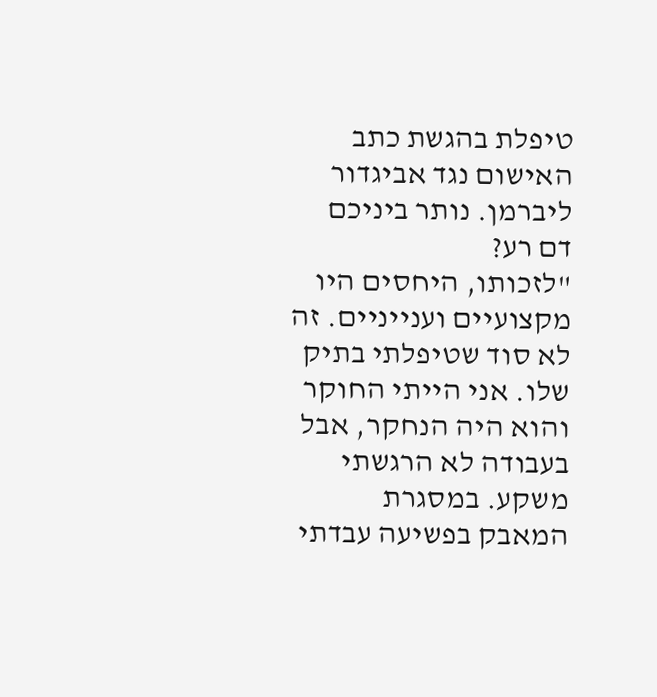טיפלת בהגשת כתב האישום נגד אביגדור ליברמן. נותר ביניכם דם רע?
"לזכותו, היחסים היו מקצועיים וענייניים. זה לא סוד שטיפלתי בתיק שלו. אני הייתי החוקר והוא היה הנחקר, אבל בעבודה לא הרגשתי משקע. במסגרת המאבק בפשיעה עבדתי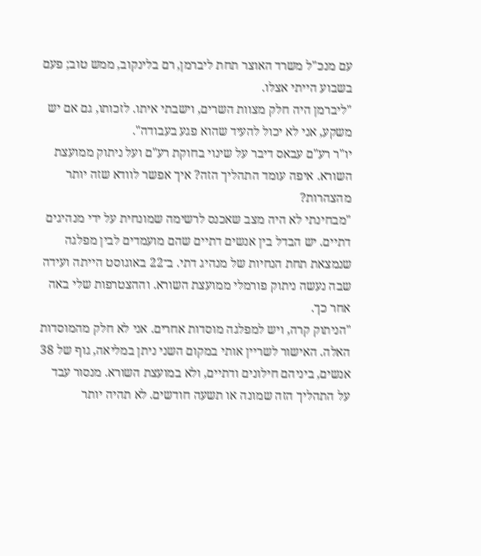עם מנכ"ל משרד האוצר תחת ליברמן, רם בלינקוב, ממש טוב; פעם בשבוע הייתי אצלו.
"ליברמן היה חלק מצוות השרים, וישבתי איתו. לזכותו, גם אם יש משקע, אני לא יכול להעיד שהוא פגע בעבודה".
יו"ר רע"ם עבאס דיבר על שינוי בחוקת רע"ם ועל ניתוק ממועצת השורא. איפה עומד התהליך הזה? איך אפשר לוודא שזה יותר מהצהרות?
"מבחינתי לא היה מצב שאכנס לרשימה שמונחית על ידי מנהיגים דתיים. יש הבדל בין אנשים דתיים שהם מועמדים לבין מפלגה שנמצאת תחת הנחיות של מנהיג דתי. ב־22 באוגוסט הייתה ועידה שבה נעשה ניתוק פורמלי ממועצת השורא. וההצטרפות שלי באה אחר כך.
"הניתוק קרה, ויש למפלגה מוסדות אחרים. אני לא חלק מהמוסדות האלה. האישור לשריין אותי במקום השני ניתן במליאה, גוף של 38 אנשים, ביניהם חילונים ודתיים, ולא במועצת השורא. מנסור עבד על התהליך הזה שמונה או תשעה חודשים. לא תהיה יותר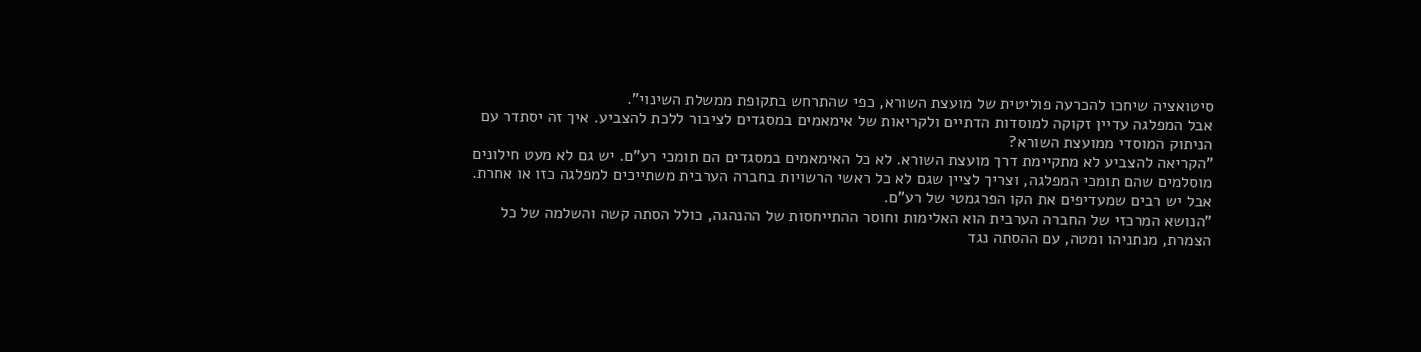סיטואציה שיחכו להכרעה פוליטית של מועצת השורא, כפי שהתרחש בתקופת ממשלת השינוי".
אבל המפלגה עדיין זקוקה למוסדות הדתיים ולקריאות של אימאמים במסגדים לציבור ללכת להצביע. איך זה יסתדר עם הניתוק המוסדי ממועצת השורא?
"הקריאה להצביע לא מתקיימת דרך מועצת השורא. לא כל האימאמים במסגדים הם תומכי רע"ם. יש גם לא מעט חילונים מוסלמים שהם תומכי המפלגה, וצריך לציין שגם לא כל ראשי הרשויות בחברה הערבית משתייכים למפלגה כזו או אחרת. אבל יש רבים שמעדיפים את הקו הפרגמטי של רע"ם.
"הנושא המרכזי של החברה הערבית הוא האלימות וחוסר ההתייחסות של ההנהגה, כולל הסתה קשה והשלמה של כל הצמרת, מנתניהו ומטה, עם ההסתה נגד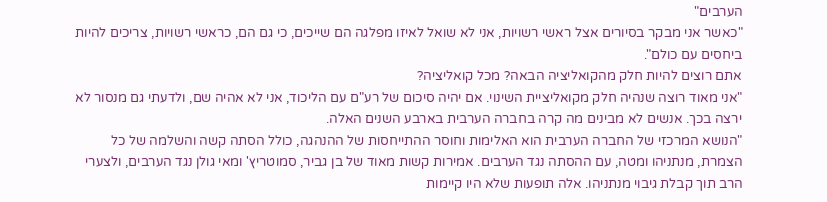הערבים"
"כאשר אני מבקר בסיורים אצל ראשי רשויות, אני לא שואל לאיזו מפלגה הם שייכים, כי גם הם, כראשי רשויות, צריכים להיות ביחסים עם כולם".
אתם רוצים להיות חלק מהקואליציה הבאה? מכל קואליציה?
"אני מאוד רוצה שנהיה חלק מקואליציית השינוי. אם יהיה סיכום של רע"ם עם הליכוד, אני לא אהיה שם, ולדעתי גם מנסור לא ירצה בכך. אנשים לא מבינים מה קרה בחברה הערבית בארבע השנים האלה.
"הנושא המרכזי של החברה הערבית הוא האלימות וחוסר ההתייחסות של ההנהגה, כולל הסתה קשה והשלמה של כל הצמרת, מנתניהו ומטה, עם ההסתה נגד הערבים. אמירות קשות מאוד של בן גביר, סמוטריץ' ומאי גולן נגד הערבים, ולצערי הרב תוך קבלת גיבוי מנתניהו. אלה תופעות שלא היו קיימות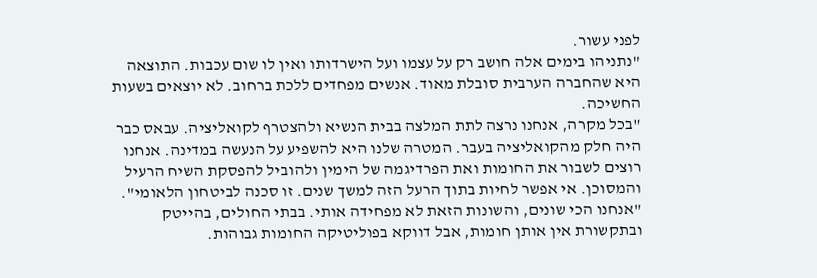לפני עשור.
"נתניהו בימים אלה חושב רק על עצמו ועל הישרדותו ואין לו שום עכבות. התוצאה היא שהחברה הערבית סובלת מאוד. אנשים מפחדים ללכת ברחוב. לא יוצאים בשעות החשיכה.
"בכל מקרה, אנחנו נרצה לתת המלצה בבית הנשיא ולהצטרף לקואליציה. עבאס כבר היה חלק מהקואליציה בעבר. המטרה שלנו היא להשפיע על הנעשה במדינה. אנחנו רוצים לשבור את החומות ואת הפרדיגמה של הימין ולהוביל להפסקת השיח הרעיל והמסוכן. אי אפשר לחיות בתוך הרעל הזה למשך שנים. זו סכנה לביטחון הלאומי".
"אנחנו הכי שונים, והשונות הזאת לא מפחידה אותי. בבתי החולים, בהייטק ובתקשורת אין אותן חומות, אבל דווקא בפוליטיקה החומות גבוהות.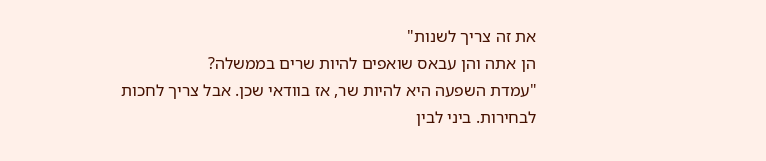את זה צריך לשנות"
הן אתה והן עבאס שואפים להיות שרים בממשלה?
"עמדת השפעה היא להיות שר, אז בוודאי שכן. אבל צריך לחכות לבחירות. ביני לבין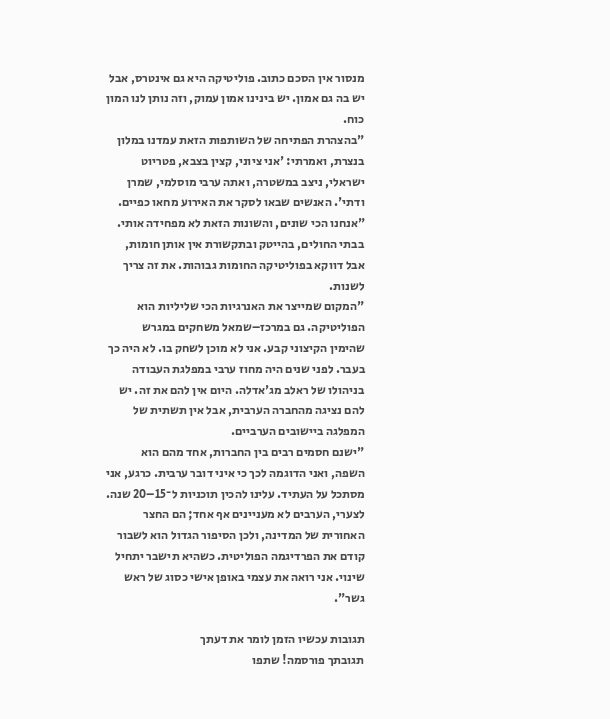מנסור אין הסכם כתוב. פוליטיקה היא גם אינטרס, אבל יש בה גם אמון. יש בינינו אמון עמוק, וזה נותן לנו המון כוח.
"בהצהרת הפתיחה של השותפות הזאת עמדנו במלון בנצרת, ואמרתי: 'אני ציוני, קצין בצבא, פטריוט ישראלי, ניצב במשטרה, ואתה ערבי מוסלמי, שמרן ודתי'. האנשים שבאו לסקר את האירוע מחאו כפיים.
"אנחנו הכי שונים, והשונות הזאת לא מפחידה אותי. בבתי החולים, בהייטק ובתקשורת אין אותן חומות, אבל דווקא בפוליטיקה החומות גבוהות. את זה צריך לשנות.
"המקום שמייצר את האנרגיות הכי שליליות הוא הפוליטיקה. גם במרכז–שמאל משחקים במגרש שהימין הקיצוני קבע. אני לא מוכן לשחק בו. לא היה כך בעבר. לפני שנים היה מחוז ערבי במפלגת העבודה בניהולו של ראלב מג'אדלה. היום אין להם את זה. יש להם נציגה מהחברה הערבית, אבל אין תשתית של המפלגה ביישובים הערביים.
"ישנם חסמים רבים בין החברות, אחד מהם הוא השפה, ואני הדוגמה לכך כי איני דובר ערבית. כרגע, אני מסתכל על העתיד. עלינו להכין תוכניות ל־15–20 שנה. לצערי, הערבים לא מעניינים אף אחד; הם החצר האחורית של המדינה, ולכן הסיפור הגדול הוא לשבור קודם את הפרדיגמה הפוליטית. כשהיא תישבר יתחיל שינוי. אני רואה את עצמי באופן אישי כסוג של ראש גשר".

תגובות עכשיו הזמן לומר את דעתך
תגובתך פורסמה! שתפו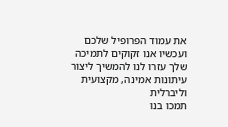את עמוד הפרופיל שלכם
ועכשיו אנו זקוקים לתמיכה שלך עזרו לנו להמשיך ליצור עיתונות אמינה, מקצועית וליברלית
תמכו בנו